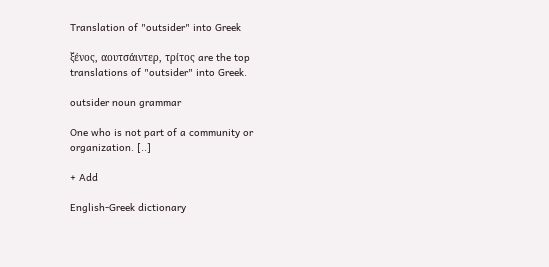Translation of "outsider" into Greek

ξένος, αουτσάιντερ, τρίτος are the top translations of "outsider" into Greek.

outsider noun grammar

One who is not part of a community or organization. [..]

+ Add

English-Greek dictionary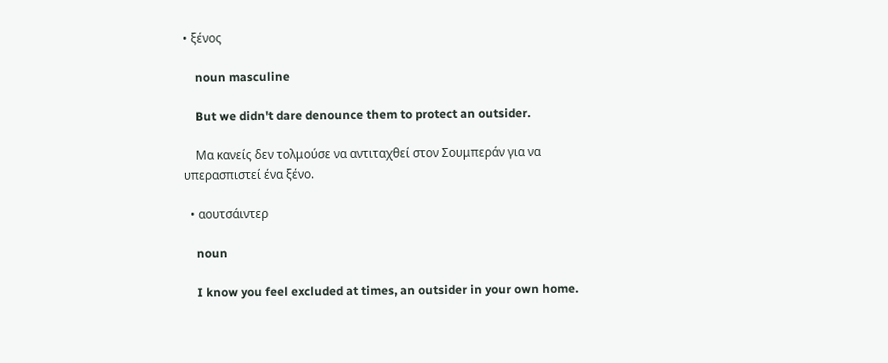• ξένος

    noun masculine

    But we didn't dare denounce them to protect an outsider.

    Μα κανείς δεν τολμούσε να αντιταχθεί στον Σουμπεράν για να υπερασπιστεί ένα ξένο.

  • αουτσάιντερ

    noun

    I know you feel excluded at times, an outsider in your own home.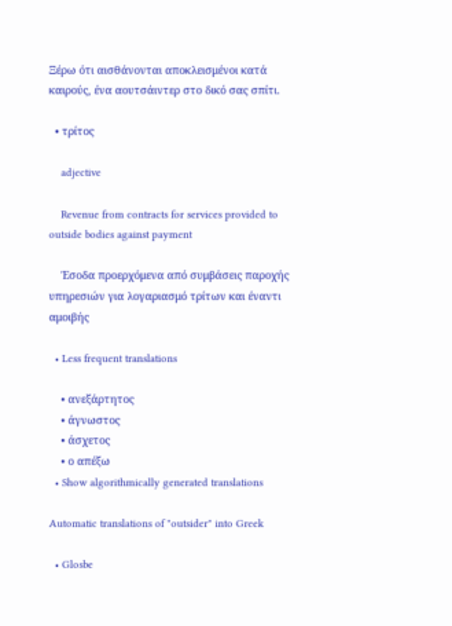Ξέρω ότι αισθάνονται αποκλεισμένοι κατά καιρούς, ένα αουτσάιντερ στο δικό σας σπίτι.

  • τρίτος

    adjective

    Revenue from contracts for services provided to outside bodies against payment

    Έσοδα προερχόμενα από συμβάσεις παροχής υπηρεσιών για λογαριασμό τρίτων και έναντι αμοιβής

  • Less frequent translations

    • ανεξάρτητος
    • άγνωστος
    • άσχετος
    • ο απέξω
  • Show algorithmically generated translations

Automatic translations of "outsider" into Greek

  • Glosbe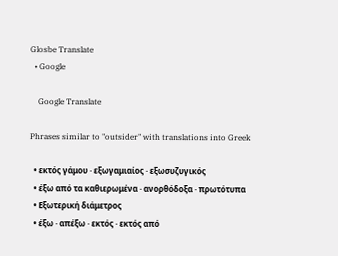Glosbe Translate
  • Google

    Google Translate

Phrases similar to "outsider" with translations into Greek

  • εκτός γάμου · εξωγαμιαίος · εξωσυζυγικός
  • έξω από τα καθιερωμένα · ανορθόδοξα · πρωτότυπα
  • Εξωτερική διάμετρος
  • έξω · απέξω · εκτός · εκτός από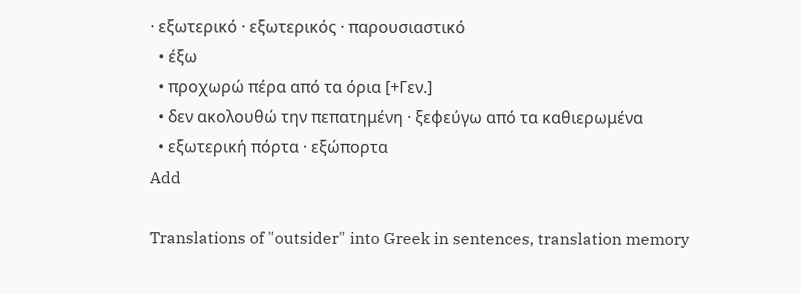· εξωτερικό · εξωτερικός · παρουσιαστικό
  • έξω
  • προχωρώ πέρα από τα όρια [+Γεν.]
  • δεν ακολουθώ την πεπατημένη · ξεφεύγω από τα καθιερωμένα
  • εξωτερική πόρτα · εξώπορτα
Add

Translations of "outsider" into Greek in sentences, translation memory